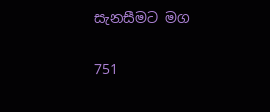සැනසීමට මග

751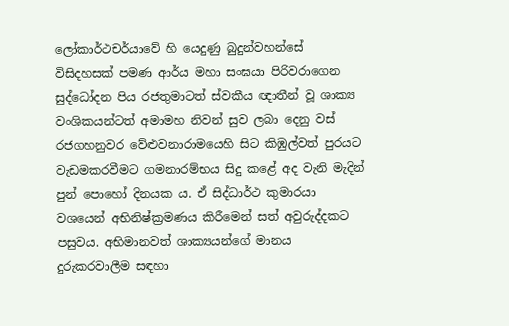ලෝකාර්ථචර්යාවේ හි යෙදුණු බුදුන්වහන්සේ විසිදහසක් පමණ ආර්ය මහා සංඝයා පිරිවරාගෙන සුද්ධෝදන පිය රජතුමාටත් ස්වකීය ඥාතීන් වූ ශාක්‍ය වංශිකයන්ටත් අමාමහ නිවන් සුව ලබා දෙනු වස් රජගහනුවර වේළුවනාරාමයෙහි සිට කිඹුල්වත් පුරයට වැඩමකරවීමට ගමනාරම්භය සිදු කළේ අද වැනි මැදින් පුන් පොහෝ දිනයක ය. ඒ සිද්ධාර්ථ කුමාරයා වශයෙන් අභිනිෂ්ක්‍රමණය කිරීමෙන් සත් අවුරුද්දකට පසුවය. අභිමානවත් ශාක්‍යයන්ගේ මානය දුරුකරවාලීම සඳහා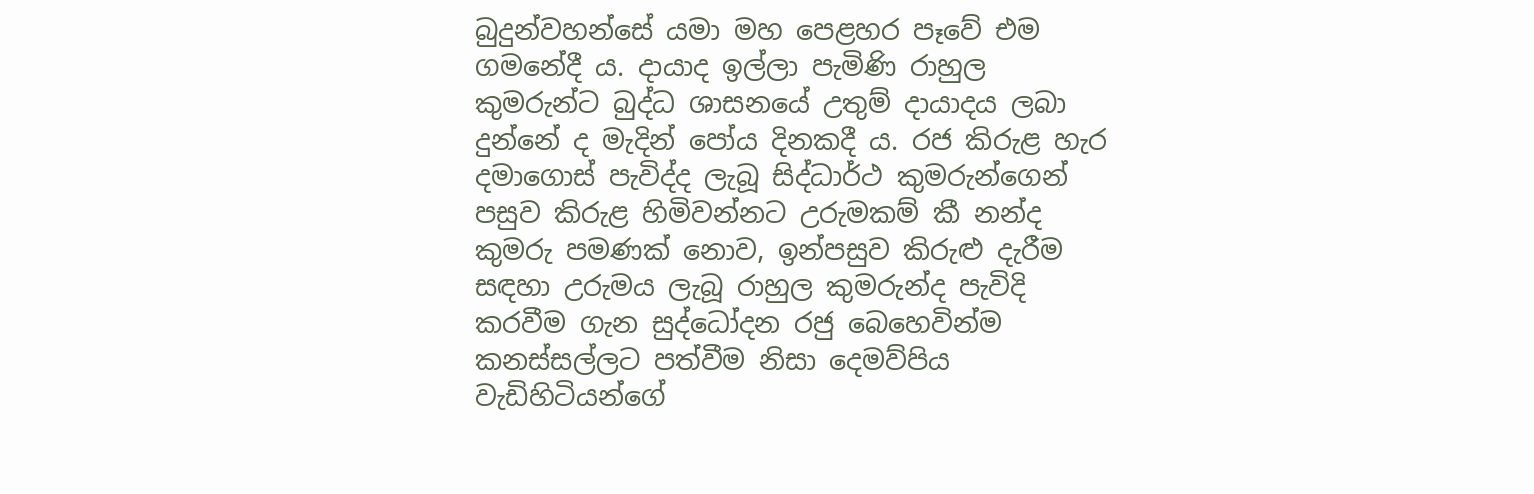බුදුන්වහන්සේ යමා මහ පෙළහර පෑවේ එම ගමනේදී ය. දායාද ඉල්ලා පැමිණි රාහුල කුමරුන්ට බුද්ධ ශාසනයේ උතුම් දායාදය ලබා දුන්නේ ද මැදින් පෝය දිනකදී ය. රජ කිරුළ හැර දමාගොස් පැවිද්ද ලැබූ සිද්ධාර්ථ කුමරුන්ගෙන් පසුව කිරුළ හිමිවන්නට උරුමකම් කී නන්ද කුමරු පමණක් නොව, ඉන්පසුව කිරුළු දැරීම සඳහා උරුමය ලැබූ රාහුල කුමරුන්ද පැවිදි කරවීම ගැන සුද්ධෝදන රජු බෙහෙවින්ම කනස්සල්ලට පත්වීම නිසා දෙමව්පිය වැඩිහිටියන්ගේ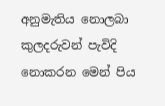අනුමැතිය නොලබා කුලදරුවන් පැවිදි නොකරන මෙන් පිය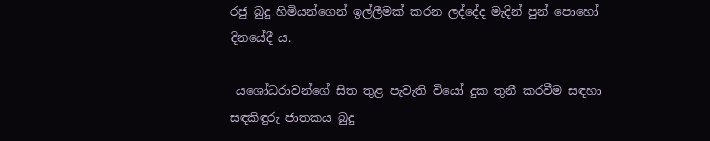රජු බුදු හිමියන්ගෙන් ඉල්ලීමක් කරන ලද්දේද මැදින් පුන් පොහෝ දිනයේදී ය.

 යශෝධරාවන්ගේ සිත තුළ පැවැති වියෝ දුක තුනී කරවීම සඳහා සඳකිඳුරු ජාතකය බුදු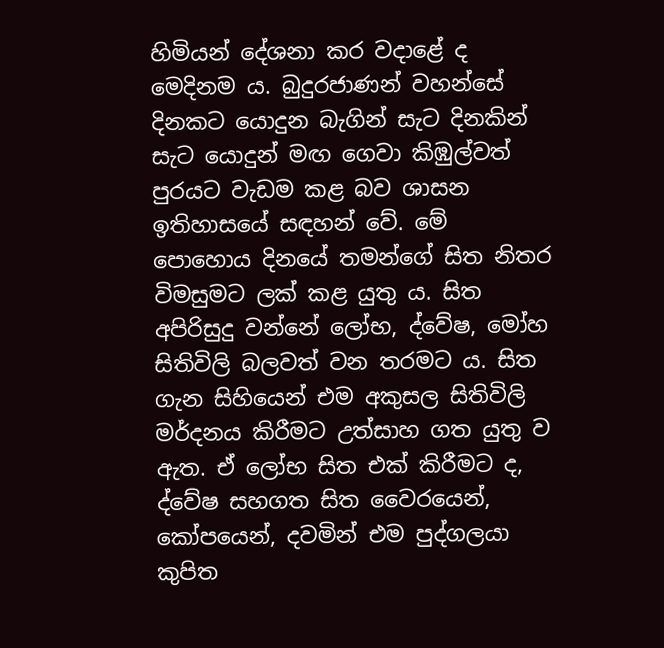හිමියන් දේශනා කර වදාළේ ද මෙදිනම ය. බුදුරජාණන් වහන්සේ දිනකට යොදුන බැගින් සැට දිනකින් සැට යොදුන් මඟ ගෙවා කිඹුල්වත් පුරයට වැඩම කළ බව ශාසන ඉතිහාසයේ සඳහන් වේ. මේ පොහොය දිනයේ තමන්ගේ සිත නිතර විමසුමට ලක් කළ යුතු ය. සිත අපිරිසුදු වන්නේ ලෝභ, ද්වේෂ, මෝහ සිතිවිලි බලවත් වන තරමට ය. සිත ගැන සිහියෙන් එම අකුසල සිතිවිලි මර්දනය කිරීමට උත්සාහ ගත යුතු ව ඇත. ඒ ලෝභ සිත එක් කිරීමට ද, ද්වේෂ සහගත සිත වෛරයෙන්, කෝපයෙන්, දවමින් එම පුද්ගලයා කුපිත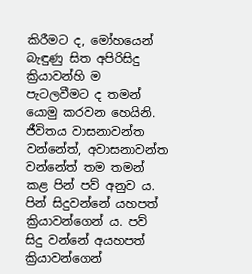කිරීමට ද, මෝහයෙන් බැඳුණු සිත අපිරිසිදු ක්‍රියාවන්හි ම පැටලවීමට ද තමන් යොමු කරවන හෙයිනි. ජීවිතය වාසනාවන්ත වන්නේත්, අවාසනාවන්ත වන්නේත් තම තමන් කළ පින් පව් අනුව ය. පින් සිදුවන්නේ යහපත් ක්‍රියාවන්ගෙන් ය. පව් සිදු වන්නේ අයහපත් ක්‍රියාවන්ගෙන්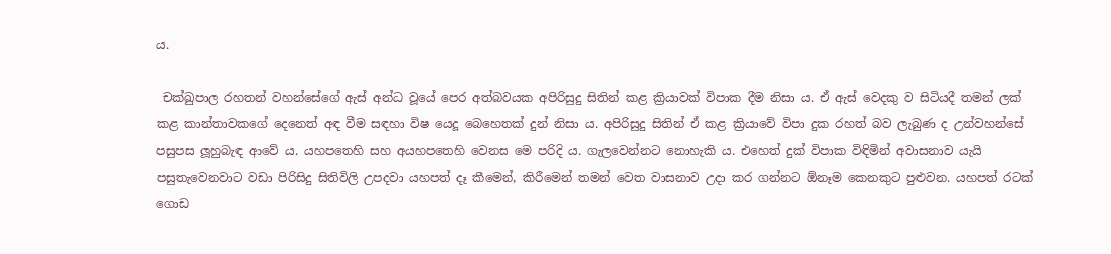ය.

 චක්ඛුපාල රහතන් වහන්සේගේ ඇස් අන්ධ වූයේ පෙර අත්බවයක අපිරිසුදු සිතින් කළ ක්‍රියාවක් විපාක දීම නිසා ය. ඒ ඇස් වෙදකු ව සිටියදී තමන් ලක් කළ කාන්තාවකගේ දෙනෙත් අඳ වීම සඳහා විෂ යෙදූ බෙහෙතක් දුන් නිසා ය. අපිරිසුදු සිතින් ඒ කළ ක්‍රියාවේ විපා දුක රහත් බව ලැබුණ ද උන්වහන්සේ පසුපස ලූහුබැඳ ආවේ ය. යහපතෙහි සහ අයහපතෙහි වෙනස මෙ පරිදි ය. ගැලවෙන්නට නොහැකි ය. එහෙත් දුක් විපාක විඳිමින් අවාසනාව යැයි පසුතැවෙනවාට වඩා පිරිසිදු සිතිවිලි උපදවා යහපත් දෑ කීමෙන්, කිරීමෙන් තමන් වෙත වාසනාව උදා කර ගන්නට ඕනෑම කෙනකුට පුළුවන. යහපත් රටක් ගොඩ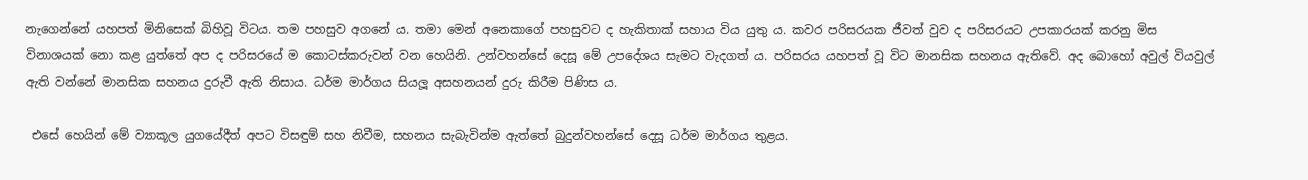නැගෙන්නේ යහපත් මිනිසෙක් බිහිවූ විටය. තම පහසුව අගනේ ය. තමා මෙන් අනෙකාගේ පහසුවට ද හැකිතාක් සහාය විය යුතු ය. කවර පරිසරයක ජීවත් වුව ද පරිසරයට උපකාරයක් කරනු මිස විනාශයක් නො කළ යුත්තේ අප ද පරිසරයේ ම කොටස්කරුවන් වන හෙයිනි. උන්වහන්සේ දෙසූ මේ උපදේශය සැමට වැදගත් ය. පරිසරය යහපත් වූ විට මානසික සහනය ඇතිවේ. අද බොහෝ අවුල් වියවුල් ඇති වන්නේ මානසික සහනය දුරුවී ඇති නිසාය. ධර්ම මාර්ගය සියලූ අසහනයන් දුරු කිරීම පිණිස ය.

 එසේ හෙයින් මේ ව්‍යාකූල යුගයේදීත් අපට විසඳුම් සහ නිවීම, සහනය සැබැවින්ම ඇත්තේ බුදුන්වහන්සේ දෙසූ ධර්ම මාර්ගය තුළය.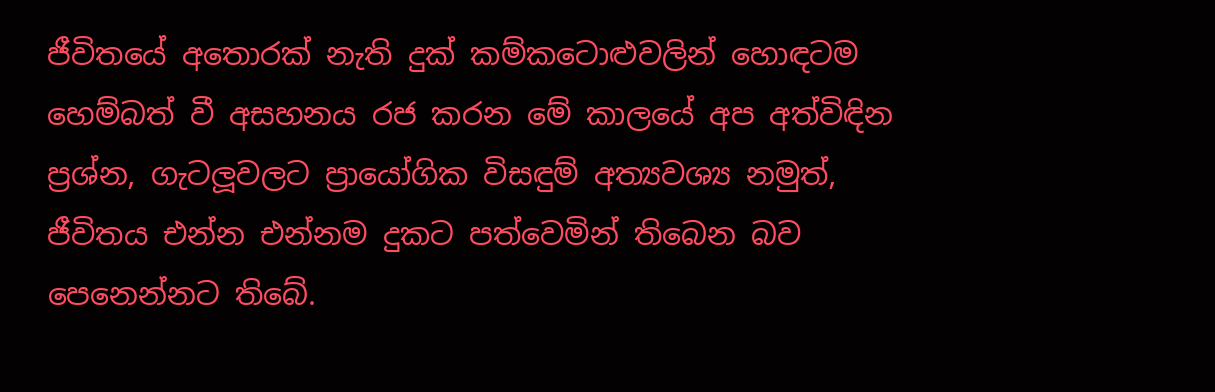ජීවිතයේ අතොරක් නැති දුක් කම්කටොළුවලින් හොඳටම හෙම්බත් වී අසහනය රජ කරන මේ කාලයේ අප අත්විඳින ප්‍රශ්න, ගැටලූවලට ප්‍රායෝගික විසඳුම් අත්‍යවශ්‍ය නමුත්, ජීවිතය එන්න එන්නම දුකට පත්වෙමින් තිබෙන බව පෙනෙන්නට තිබේ.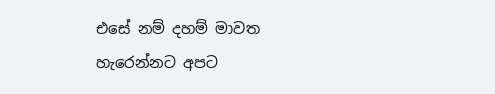එසේ නම් දහම් මාවත හැරෙන්නට අපට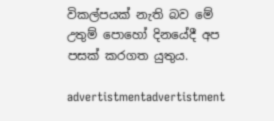විකල්පයක් නැති බව මේ උතුම් පොහෝ දිනයේදී අප පසක් කරගත යුතුය.

advertistmentadvertistment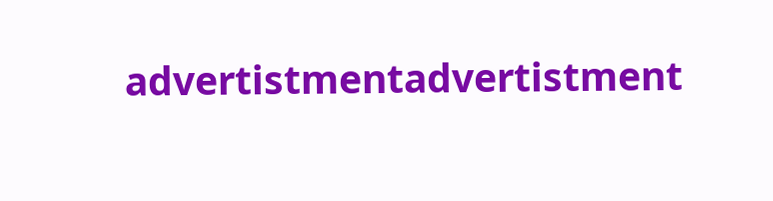advertistmentadvertistment